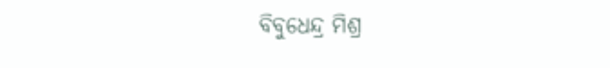ବିବୁଧେନ୍ଦ୍ର ମିଶ୍ର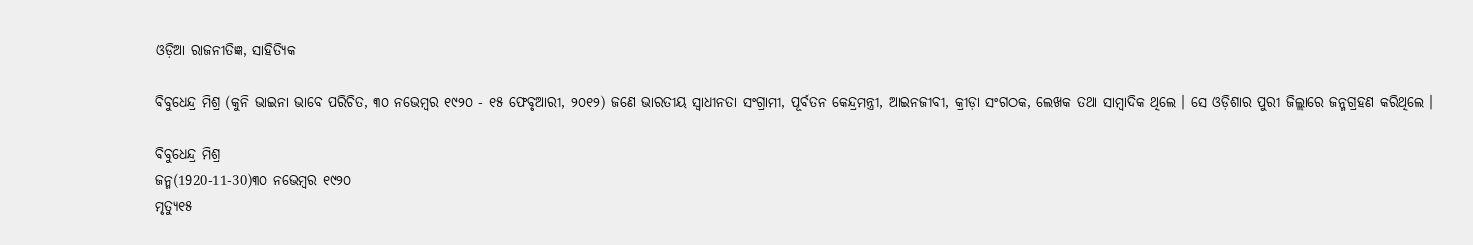ଓଡ଼ିଆ ରାଜନୀତିଜ୍ଞ, ସାହିତ୍ୟିକ

ବିବୁଧେନ୍ଦ୍ର ମିଶ୍ର (କୁନି ଭାଇନା ଭାବେ ପରିଚିତ, ୩୦ ନଭେମ୍ବର ୧୯୨୦ - ୧୫ ଫେବୃଆରୀ, ୨୦୧୨) ଜଣେ ଭାରତୀୟ ସ୍ୱାଧୀନତା ସଂଗ୍ରାମୀ, ପୂର୍ବତନ କେନ୍ଦ୍ରମନ୍ତ୍ରୀ, ଆଇନଜୀବୀ, କ୍ରୀଡ଼ା ସଂଗଠକ, ଲେଖକ ତଥା ସାମ୍ବାଦିକ ଥିଲେ । ସେ ଓଡ଼ିଶାର ପୁରୀ ଜିଲ୍ଲାରେ ଜନ୍ମଗ୍ରହଣ କରିଥିଲେ ।

ବିବୁଧେନ୍ଦ୍ର ମିଶ୍ର
ଜନ୍ମ(1920-11-30)୩୦ ନଭେମ୍ବର ୧୯୨୦
ମୃତ୍ୟୁ୧୫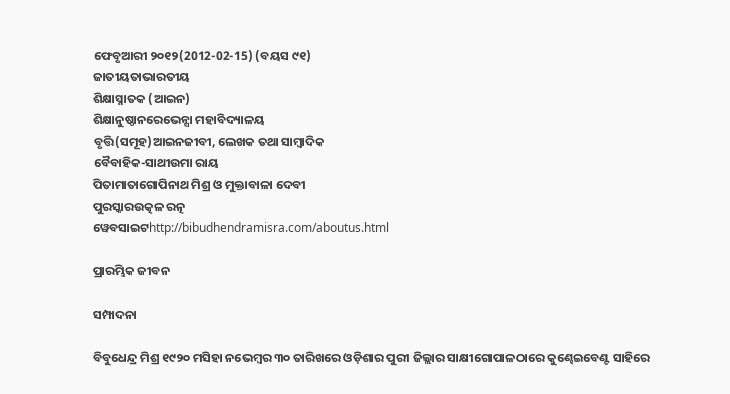ଫେବୃଆରୀ ୨୦୧୨(2012-02-15) (ବୟସ ୯୧)
ଜାତୀୟତାଭାରତୀୟ
ଶିକ୍ଷାସ୍ନାତକ (ଆଇନ)
ଶିକ୍ଷାନୁଷ୍ଠାନରେଭେନ୍ସା ମହାବିଦ୍ୟାଳୟ
ବୃତ୍ତି(ସମୂହ)ଆଇନଜୀବୀ, ଲେଖକ ତଥା ସାମ୍ବାଦିକ
ବୈବାହିକ-ସାଥୀଉମା ରାୟ
ପିତାମାତାଗୋପିନାଥ ମିଶ୍ର ଓ ମୁକ୍ତାବାଳା ଦେବୀ
ପୁରସ୍କାରଉତ୍କଳ ରତ୍ନ
ୱେବସାଇଟhttp://bibudhendramisra.com/aboutus.html

ପ୍ରାରମ୍ଭିକ ଜୀବନ

ସମ୍ପାଦନା

ବିବୁଧେନ୍ଦ୍ର ମିଶ୍ର ୧୯୨୦ ମସିହା ନଭେମ୍ବର ୩୦ ତାରିଖରେ ଓଡ଼ିଶାର ପୁରୀ ଜିଲ୍ଲାର ସାକ୍ଷୀଗୋପାଳଠାରେ କୁଣ୍ଢେଇବେଣ୍ଟ ସାହିରେ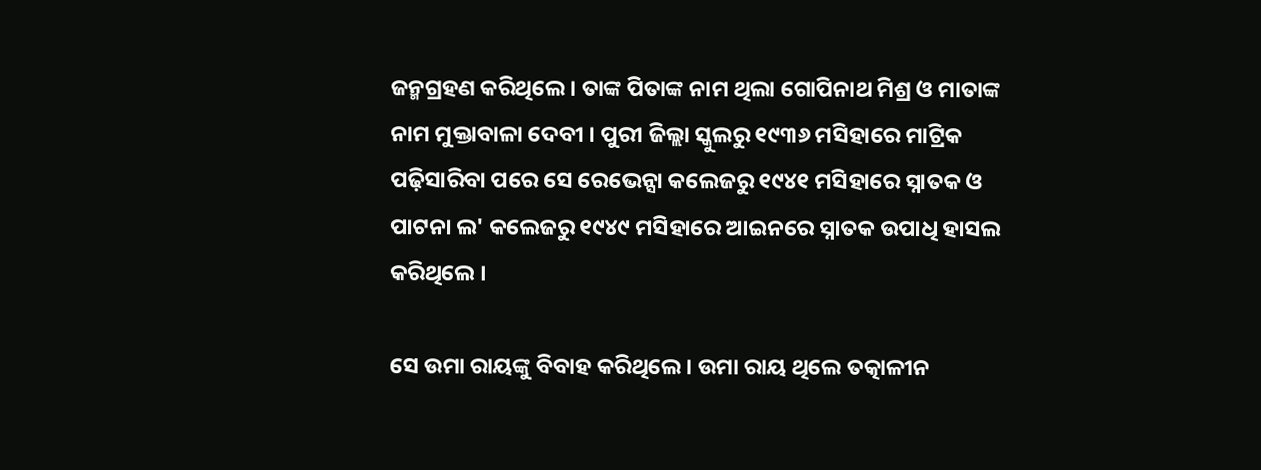ଜନ୍ମଗ୍ରହଣ କରିଥିଲେ । ତାଙ୍କ ପିତାଙ୍କ ନାମ ଥିଲା ଗୋପିନାଥ ମିଶ୍ର ଓ ମାତାଙ୍କ ନାମ ମୁକ୍ତାବାଳା ଦେବୀ । ପୁରୀ ଜିଲ୍ଲା ସ୍କୁଲରୁ ୧୯୩୬ ମସିହାରେ ମାଟ୍ରିକ ପଢ଼ିସାରିବା ପରେ ସେ ରେଭେନ୍ସା କଲେଜରୁ ୧୯୪୧ ମସିହାରେ ସ୍ନାତକ ଓ ପାଟନା ଲ' କଲେଜରୁ ୧୯୪୯ ମସିହାରେ ଆଇନରେ ସ୍ନାତକ ଉପାଧି ହାସଲ କରିଥିଲେ ।

ସେ ଉମା ରାୟଙ୍କୁ ବିବାହ କରିଥିଲେ । ଉମା ରାୟ ଥିଲେ ତତ୍କାଳୀନ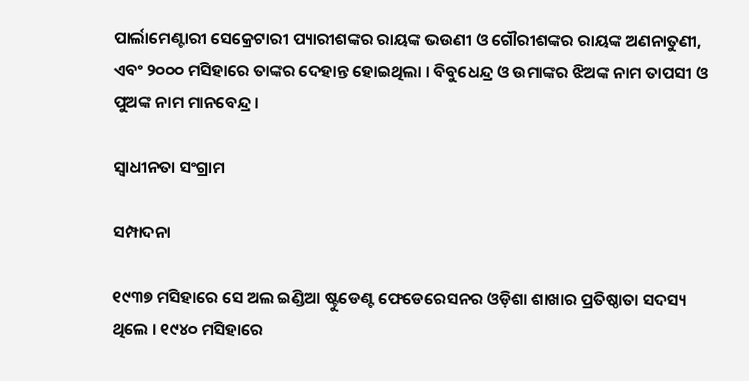ପାର୍ଲାମେଣ୍ଟାରୀ ସେକ୍ରେଟାରୀ ପ୍ୟାରୀଶଙ୍କର ରାୟଙ୍କ ଭଉଣୀ ଓ ଗୌରୀଶଙ୍କର ରାୟଙ୍କ ଅଣନାତୁଣୀ, ଏବଂ ୨୦୦୦ ମସିହାରେ ତାଙ୍କର ଦେହାନ୍ତ ହୋଇଥିଲା । ବିବୁଧେନ୍ଦ୍ର ଓ ଉମାଙ୍କର ଝିଅଙ୍କ ନାମ ତାପସୀ ଓ ପୁଅଙ୍କ ନାମ ମାନବେନ୍ଦ୍ର ।

ସ୍ୱାଧୀନତା ସଂଗ୍ରାମ

ସମ୍ପାଦନା

୧୯୩୭ ମସିହାରେ ସେ ଅଲ ଇଣ୍ଡିଆ ଷ୍ଟୁଡେଣ୍ଟ ଫେଡେରେସନର ଓଡ଼ିଶା ଶାଖାର ପ୍ରତିଷ୍ଠାତା ସଦସ୍ୟ ଥିଲେ । ୧୯୪୦ ମସିହାରେ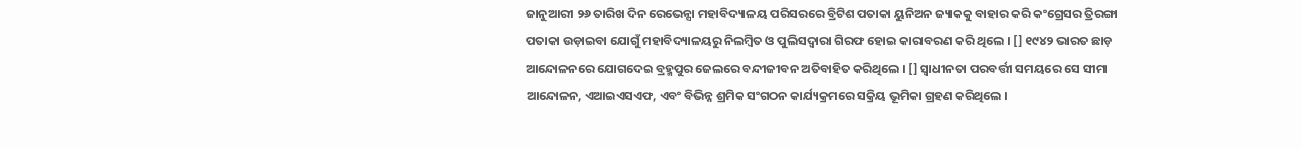ଜାନୁଆରୀ ୨୬ ତାରିଖ ଦିନ ରେଭେନ୍ସା ମହାବିଦ୍ୟାଳୟ ପରିସରରେ ବ୍ରିଟିଶ ପତାକା ୟୁନିଅନ ଜ୍ୟାକକୁ ବାହାର କରି କଂଗ୍ରେସର ତ୍ରିରଙ୍ଗା ପତାକା ଉଡ଼ାଇବା ଯୋଗୁଁ ମହାବିଦ୍ୟାଳୟରୁ ନିଲମ୍ବିତ ଓ ପୁଲିସଦ୍ୱାରା ଗିରଫ ହୋଇ କାରାବରଣ କରି ଥିଲେ । [] ୧୯୪୨ ଭାରତ ଛାଡ଼ ଆନ୍ଦୋଳନରେ ଯୋଗଦେଇ ବ୍ରହ୍ମପୁର ଜେଲରେ ବନ୍ଦୀଜୀବନ ଅତିବାହିତ କରିଥିଲେ । [] ସ୍ୱାଧୀନତା ପରବର୍ତ୍ତୀ ସମୟରେ ସେ ସୀମା ଆନ୍ଦୋଳନ, ଏଆଇଏସଏଫ, ଏବଂ ବିଭିନ୍ନ ଶ୍ରମିକ ସଂଗଠନ କାର୍ଯ୍ୟକ୍ରମରେ ସକ୍ରିୟ ଭୂମିକା ଗ୍ରହଣ କରିଥିଲେ ।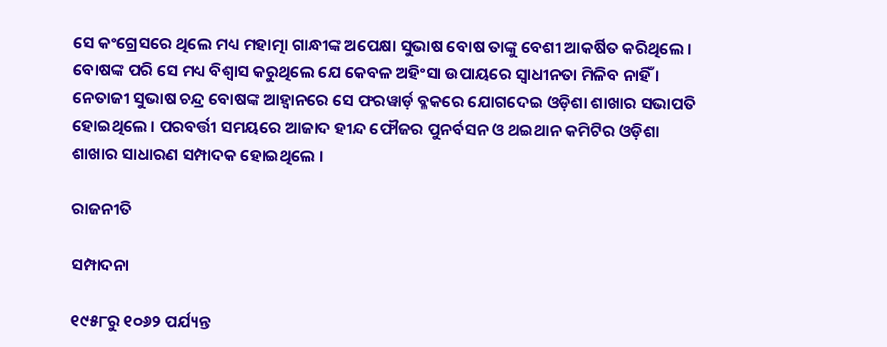ସେ କଂଗ୍ରେସରେ ଥିଲେ ମଧ୍ୟ ମହାତ୍ମା ଗାନ୍ଧୀଙ୍କ ଅପେକ୍ଷା ସୁଭାଷ ବୋଷ ତାଙ୍କୁ ବେଶୀ ଆକର୍ଷିତ କରିଥିଲେ । ବୋଷଙ୍କ ପରି ସେ ମଧ୍ୟ ବିଶ୍ୱାସ କରୁଥିଲେ ଯେ କେବଳ ଅହିଂସା ଉପାୟରେ ସ୍ୱାଧୀନତା ମିଳିବ ନାହିଁ । ନେତାଜୀ ସୁଭାଷ ଚନ୍ଦ୍ର ବୋଷଙ୍କ ଆହ୍ୱାନରେ ସେ ଫରୱାର୍ଡ଼ ବ୍ଳକରେ ଯୋଗଦେଇ ଓଡ଼ିଶା ଶାଖାର ସଭାପତି ହୋଇଥିଲେ । ପରବର୍ତ୍ତୀ ସମୟରେ ଆଜାଦ ହୀନ୍ଦ ଫୌଜର ପୁନର୍ବସନ ଓ ଥଇଥାନ କମିଟିର ଓଡ଼ିଶା ଶାଖାର ସାଧାରଣ ସମ୍ପାଦକ ହୋଇଥିଲେ ।

ରାଜନୀତି

ସମ୍ପାଦନା

୧୯୫୮ରୁ ୧୦୬୨ ପର୍ଯ୍ୟନ୍ତ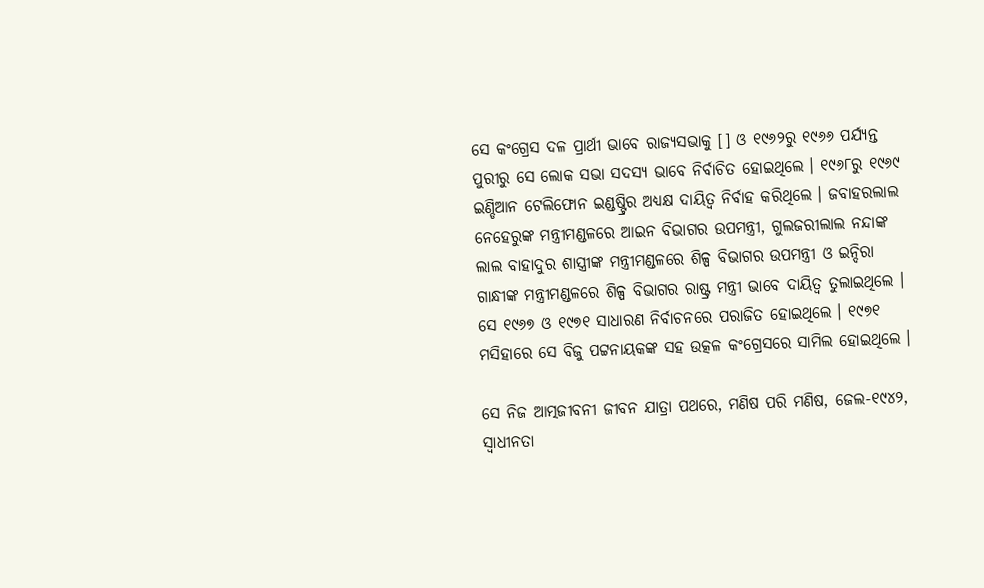ସେ କଂଗ୍ରେସ ଦଳ ପ୍ରାର୍ଥୀ ଭାବେ ରାଜ୍ୟସଭାକୁ [] ଓ ୧୯୬୨ରୁ ୧୯୬୬ ପର୍ଯ୍ୟନ୍ତ ପୁରୀରୁ ସେ ଲୋକ ସଭା ସଦସ୍ୟ ଭାବେ ନିର୍ବାଚିତ ହୋଇଥିଲେ । ୧୯୬୮ରୁ ୧୯୬୯ ଇଣ୍ଡିଆନ ଟେଲିଫୋନ ଇଣ୍ଡଷ୍ଟ୍ରିର ଅଧ୍ୟକ୍ଷ ଦାୟିତ୍ୱ ନିର୍ବାହ କରିଥିଲେ । ଜବାହରଲାଲ ନେହେରୁଙ୍କ ମନ୍ତ୍ରୀମଣ୍ଡଳରେ ଆଇନ ବିଭାଗର ଉପମନ୍ତ୍ରୀ, ଗୁଲଜରୀଲାଲ ନନ୍ଦାଙ୍କ ଲାଲ ବାହାଦୁର ଶାସ୍ତ୍ରୀଙ୍କ ମନ୍ତ୍ରୀମଣ୍ଡଳରେ ଶିଳ୍ପ ବିଭାଗର ଉପମନ୍ତ୍ରୀ ଓ ଇନ୍ଦିରା ଗାନ୍ଧୀଙ୍କ ମନ୍ତ୍ରୀମଣ୍ଡଳରେ ଶିଳ୍ପ ବିଭାଗର ରାଷ୍ଟ୍ର ମନ୍ତ୍ରୀ ଭାବେ ଦାୟିତ୍ୱ ତୁଲାଇଥିଲେ । ସେ ୧୯୬୭ ଓ ୧୯୭୧ ସାଧାରଣ ନିର୍ବାଚନରେ ପରାଜିତ ହୋଇଥିଲେ । ୧୯୭୧ ମସିହାରେ ସେ ବିଜୁ ପଟ୍ଟନାୟକଙ୍କ ସହ ଉତ୍କଳ କଂଗ୍ରେସରେ ସାମିଲ ହୋଇଥିଲେ ।

ସେ ନିଜ ଆତ୍ମଜୀବନୀ ଜୀବନ ଯାତ୍ରା ପଥରେ, ମଣିଷ ପରି ମଣିଷ, ଜେଲ-୧୯୪୨, ସ୍ୱାଧୀନତା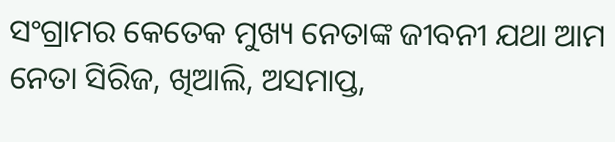ସଂଗ୍ରାମର କେତେକ ମୁଖ୍ୟ ନେତାଙ୍କ ଜୀବନୀ ଯଥା ଆମ ନେତା ସିରିଜ, ଖିଆଲି, ଅସମାପ୍ତ,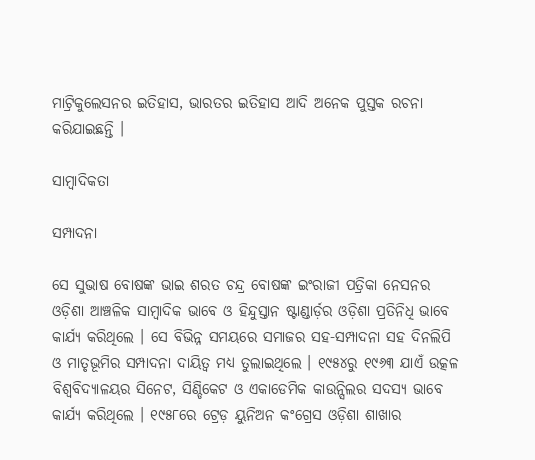ମାଟ୍ରିକୁଲେସନର ଇତିହାସ, ଭାରତର ଇତିହାସ ଆଦି ଅନେକ ପୁସ୍ତକ ରଚନା କରିଯାଇଛନ୍ତି ।

ସାମ୍ବାଦିକତା

ସମ୍ପାଦନା

ସେ ସୁଭାଷ ବୋଷଙ୍କ ଭାଇ ଶରତ ଚନ୍ଦ୍ର ବୋଷଙ୍କ ଇଂରାଜୀ ପତ୍ରିକା ନେସନର ଓଡ଼ିଶା ଆଞ୍ଚଳିକ ସାମ୍ବାଦିକ ଭାବେ ଓ ହିନ୍ଦୁସ୍ତାନ ଷ୍ଟାଣ୍ଡାର୍ଡ଼ର ଓଡ଼ିଶା ପ୍ରତିନିଧି ଭାବେ କାର୍ଯ୍ୟ କରିଥିଲେ । ସେ ବିଭିନ୍ନ ସମୟରେ ସମାଜର ସହ-ସମ୍ପାଦନା ସହ ଦିନଲିପି ଓ ମାତୃଭୂମିର ସମ୍ପାଦନା ଦାୟିତ୍ୱ ମଧ୍ୟ ତୁଲାଇଥିଲେ । ୧୯୫୪ରୁ ୧୯୬୩ ଯାଏଁ ଉତ୍କଳ ବିଶ୍ୱବିଦ୍ୟାଳୟର ସିନେଟ, ସିଣ୍ଡିକେଟ ଓ ଏକାଡେମିକ କାଉନ୍ସିଲର ସଦସ୍ୟ ଭାବେ କାର୍ଯ୍ୟ କରିଥିଲେ । ୧୯୫୮ରେ ଟ୍ରେଡ଼ ୟୁନିଅନ କଂଗ୍ରେସ ଓଡ଼ିଶା ଶାଖାର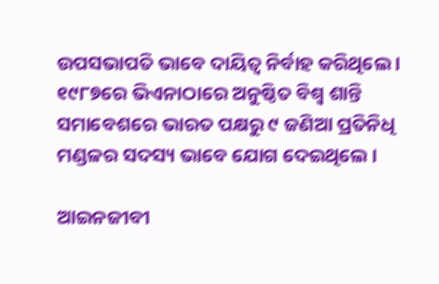ଉପସଭାପତି ଭାବେ ଦାୟିତ୍ୱ ନିର୍ବାହ କରିଥିଲେ । ୧୯୮୭ରେ ଭିଏନାଠାରେ ଅନୁଷ୍ଠିତ ବିଶ୍ୱ ଶାନ୍ତି ସମାବେଶରେ ଭାରତ ପକ୍ଷରୁ ୯ ଜଣିଆ ପ୍ରତିନିଧି ମଣ୍ଡଳର ସଦସ୍ୟ ଭାବେ ଯୋଗ ଦେଇଥିଲେ ।

ଆଇନଜୀବୀ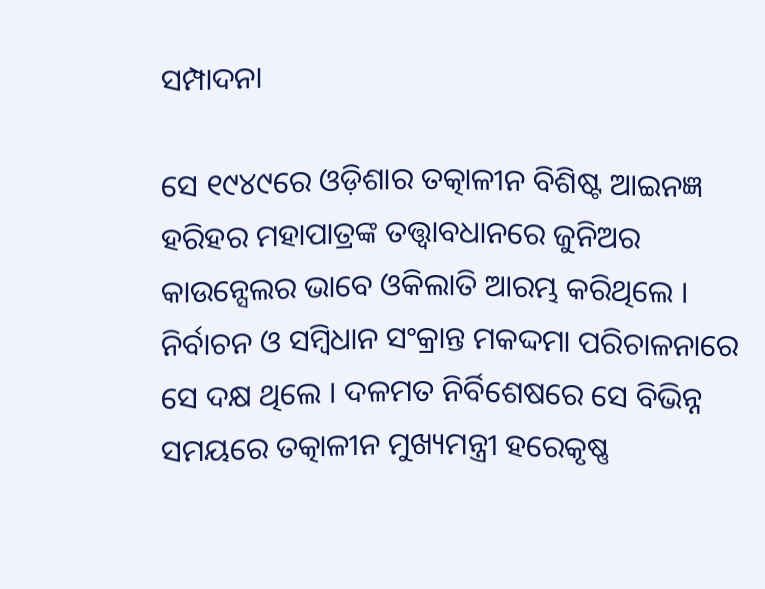ସମ୍ପାଦନା

ସେ ୧୯୪୯ରେ ଓଡ଼ିଶାର ତତ୍କାଳୀନ ବିଶିଷ୍ଟ ଆଇନଜ୍ଞ ହରିହର ମହାପାତ୍ରଙ୍କ ତତ୍ତ୍ୱାବଧାନରେ ଜୁନିଅର କାଉନ୍ସେଲର ଭାବେ ଓକିଲାତି ଆରମ୍ଭ କରିଥିଲେ । ନିର୍ବାଚନ ଓ ସମ୍ବିଧାନ ସଂକ୍ରାନ୍ତ ମକଦ୍ଦମା ପରିଚାଳନାରେ ସେ ଦକ୍ଷ ଥିଲେ । ଦଳମତ ନିର୍ବିଶେଷରେ ସେ ବିଭିନ୍ନ ସମୟରେ ତତ୍କାଳୀନ ମୁଖ୍ୟମନ୍ତ୍ରୀ ହରେକୃଷ୍ଣ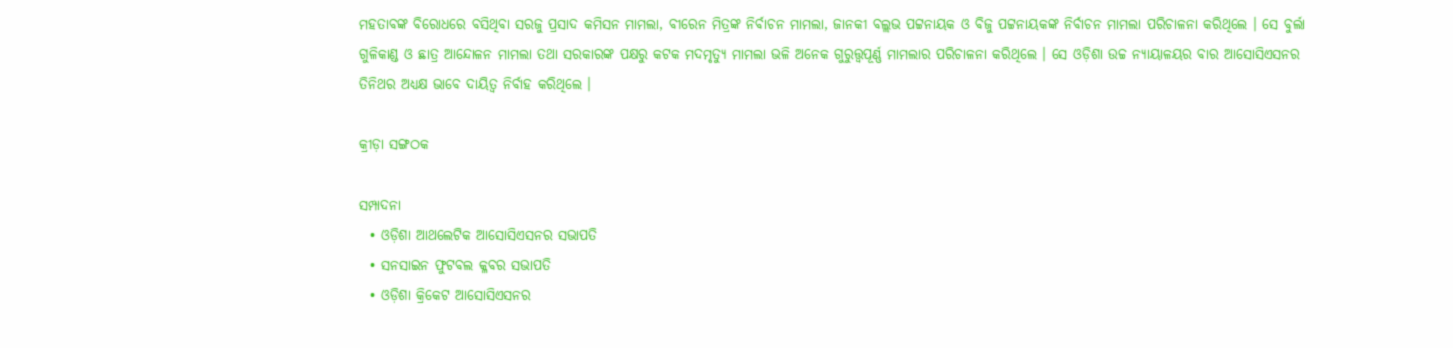ମହତାବଙ୍କ ବିରୋଧରେ ବସିଥିବା ସରଜୁ ପ୍ରସାଦ କମିସନ ମାମଲା, ବୀରେନ ମିତ୍ରଙ୍କ ନିର୍ବାଚନ ମାମଲା, ଜାନକୀ ବଲ୍ଲଭ ପଟ୍ଟନାୟକ ଓ ବିଜୁ ପଟ୍ଟନାୟକଙ୍କ ନିର୍ବାଚନ ମାମଲା ପରିଚାଳନା କରିଥିଲେ । ସେ ବୁର୍ଲା ଗୁଳିକାଣ୍ଡ ଓ ଛାତ୍ର ଆନ୍ଦୋଳନ ମାମଲା ତଥା ସରକାରଙ୍କ ପକ୍ଷରୁ କଟକ ମଦମୃତ୍ୟୁ ମାମଲା ଭଳି ଅନେକ ଗୁରୁତ୍ତ୍ୱପୂର୍ଣ୍ଣ ମାମଲାର ପରିଚାଳନା କରିଥିଲେ । ସେ ଓଡ଼ିଶା ଉଚ୍ଚ ନ୍ୟାୟାଳୟର ବାର ଆସୋସିଏସନର ତିନିଥର ଅଧ୍ୟକ୍ଷ ଭାବେ ଦାୟିତ୍ୱ ନିର୍ବାହ କରିଥିଲେ ।

କ୍ରୀଡ଼ା ସଙ୍ଗଠକ

ସମ୍ପାଦନା
  • ଓଡ଼ିଶା ଆଥଲେଟିକ ଆସୋସିଏସନର ସଭାପତି
  • ସନସାଇନ ଫୁଟବଲ କ୍ଳବର ସଭାପତି
  • ଓଡ଼ିଶା କ୍ରିକେଟ ଆସୋସିଏସନର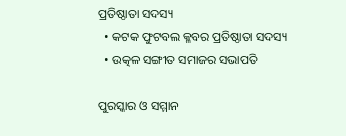ପ୍ରତିଷ୍ଠାତା ସଦସ୍ୟ
  • କଟକ ଫୁଟବଲ କ୍ଳବର ପ୍ରତିଷ୍ଠାତା ସଦସ୍ୟ
  • ଉତ୍କଳ ସଙ୍ଗୀତ ସମାଜର ସଭାପତି

ପୁରସ୍କାର ଓ ସମ୍ମାନ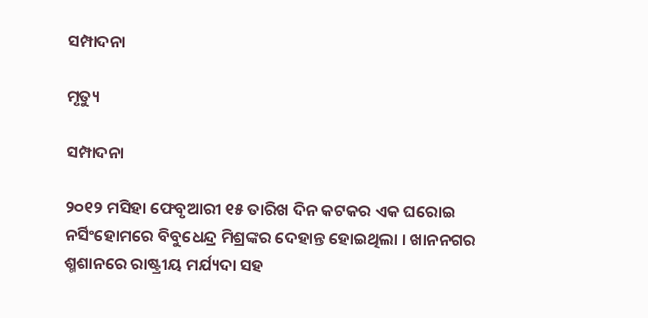ସମ୍ପାଦନା

ମୃତ୍ୟୁ

ସମ୍ପାଦନା

୨୦୧୨ ମସିହା ଫେବୃଆରୀ ୧୫ ତାରିଖ ଦିନ କଟକର ଏକ ଘରୋଇ ନର୍ସିଂହୋମରେ ବିବୁଧେନ୍ଦ୍ର ମିଶ୍ରଙ୍କର ଦେହାନ୍ତ ହୋଇଥିଲା । ଖାନନଗର ଶ୍ମଶାନରେ ରାଷ୍ଟ୍ରୀୟ ମର୍ଯ୍ୟଦା ସହ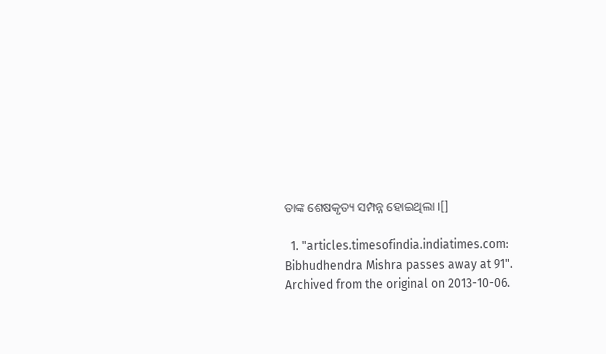ତାଙ୍କ ଶେଷକୃତ୍ୟ ସମ୍ପନ୍ନ ହୋଇଥିଲା ।[]

  1. "articles.timesofindia.indiatimes.com: Bibhudhendra Mishra passes away at 91". Archived from the original on 2013-10-06.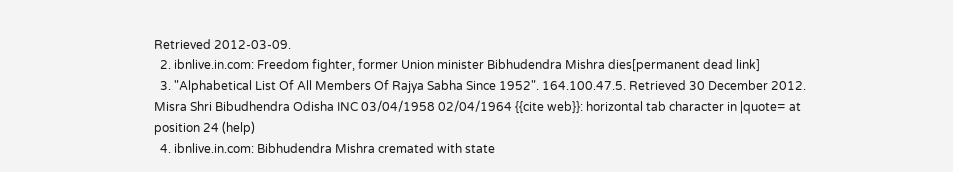Retrieved 2012-03-09.
  2. ibnlive.in.com: Freedom fighter, former Union minister Bibhudendra Mishra dies[permanent dead link]
  3. "Alphabetical List Of All Members Of Rajya Sabha Since 1952". 164.100.47.5. Retrieved 30 December 2012. Misra Shri Bibudhendra Odisha INC 03/04/1958 02/04/1964 {{cite web}}: horizontal tab character in |quote= at position 24 (help)
  4. ibnlive.in.com: Bibhudendra Mishra cremated with state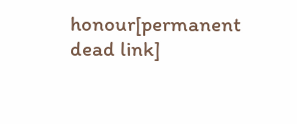honour[permanent dead link]